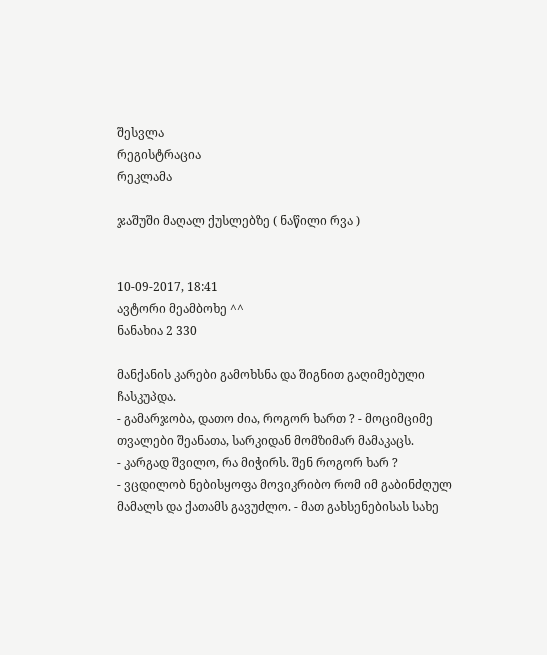შესვლა
რეგისტრაცია
რეკლამა

ჯაშუში მაღალ ქუსლებზე ( ნაწილი რვა )


10-09-2017, 18:41
ავტორი მეამბოხე ^^
ნანახია 2 330

მანქანის კარები გამოხსნა და შიგნით გაღიმებული ჩასკუპდა.
- გამარჯობა, დათო ძია, როგორ ხართ ? - მოციმციმე თვალები შეანათა, სარკიდან მომზიმარ მამაკაცს.
- კარგად შვილო, რა მიჭირს. შენ როგორ ხარ ?
- ვცდილობ ნებისყოფა მოვიკრიბო რომ იმ გაბინძღულ მამალს და ქათამს გავუძლო. - მათ გახსენებისას სახე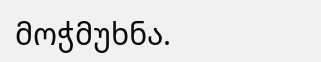მოჭმუხნა.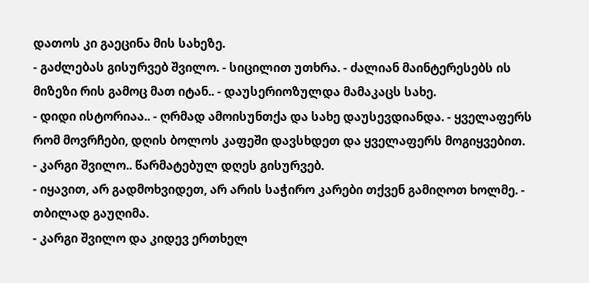დათოს კი გაეცინა მის სახეზე.
- გაძლებას გისურვებ შვილო. - სიცილით უთხრა. - ძალიან მაინტერესებს ის მიზეზი რის გამოც მათ იტან.. - დაუსერიოზულდა მამაკაცს სახე.
- დიდი ისტორიაა.. - ღრმად ამოისუნთქა და სახე დაუსევდიანდა. - ყველაფერს რომ მოვრჩები, დღის ბოლოს კაფეში დავსხდეთ და ყველაფერს მოგიყვებით.
- კარგი შვილო.. წარმატებულ დღეს გისურვებ.
- იყავით, არ გადმოხვიდეთ, არ არის საჭირო კარები თქვენ გამიღოთ ხოლმე. - თბილად გაუღიმა.
- კარგი შვილო და კიდევ ერთხელ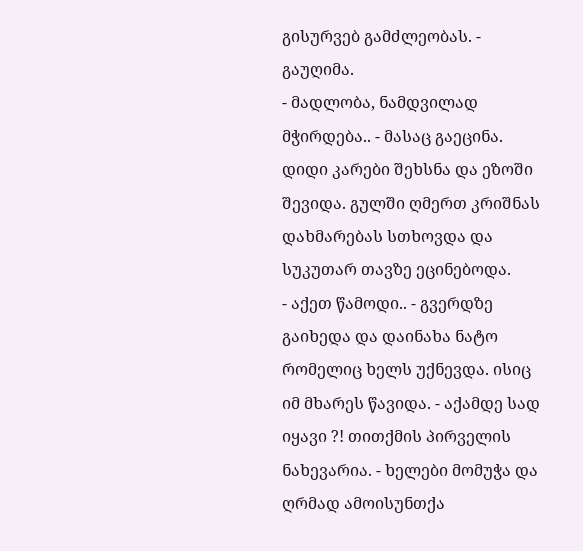გისურვებ გამძლეობას. - გაუღიმა.
- მადლობა, ნამდვილად მჭირდება.. - მასაც გაეცინა.
დიდი კარები შეხსნა და ეზოში შევიდა. გულში ღმერთ კრიშნას დახმარებას სთხოვდა და სუკუთარ თავზე ეცინებოდა.
- აქეთ წამოდი.. - გვერდზე გაიხედა და დაინახა ნატო რომელიც ხელს უქნევდა. ისიც იმ მხარეს წავიდა. - აქამდე სად იყავი ?! თითქმის პირველის ნახევარია. - ხელები მომუჭა და ღრმად ამოისუნთქა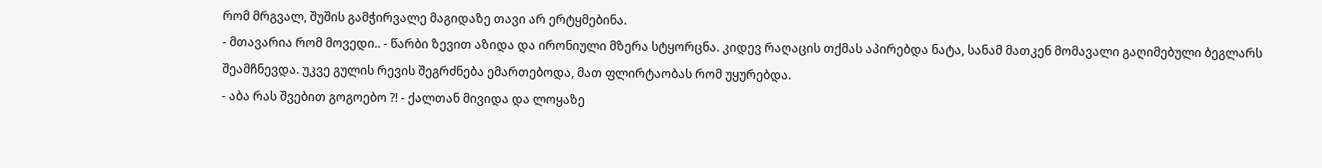რომ მრგვალ, შუშის გამჭირვალე მაგიდაზე თავი არ ერტყმებინა.
- მთავარია რომ მოვედი.. - წარბი ზევით აზიდა და ირონიული მზერა სტყორცნა. კიდევ რაღაცის თქმას აპირებდა ნატა, სანამ მათკენ მომავალი გაღიმებული ბეგლარს შეამჩნევდა. უკვე გულის რევის შეგრძნება ემართებოდა, მათ ფლირტაობას რომ უყურებდა.
- აბა რას შვებით გოგოებო ?! - ქალთან მივიდა და ლოყაზე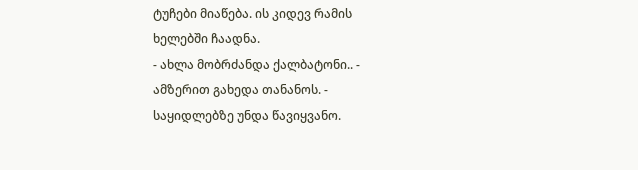ტუჩები მიაწება. ის კიდევ რამის ხელებში ჩაადნა.
- ახლა მობრძანდა ქალბატონი.. - ამზერით გახედა თანანოს. - საყიდლებზე უნდა წავიყვანო.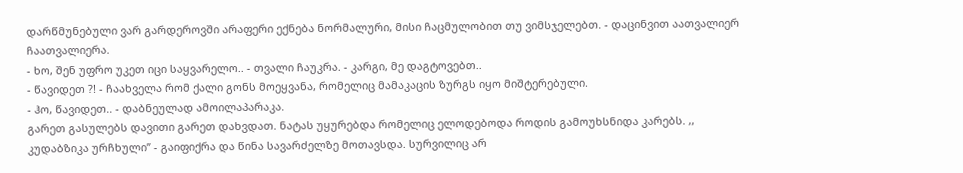დარწმუნებული ვარ გარდეროვში არაფერი ექნება ნორმალური, მისი ჩაცმულობით თუ ვიმსჯელებთ. - დაცინვით აათვალიერ ჩაათვალიერა.
- ხო, შენ უფრო უკეთ იცი საყვარელო.. - თვალი ჩაუკრა. - კარგი, მე დაგტოვებთ..
- წავიდეთ ?! - ჩაახველა რომ ქალი გონს მოეყვანა, რომელიც მამაკაცის ზურგს იყო მიშტერებული.
- ჰო, წავიდეთ.. - დაბნეულად ამოილაპარაკა.
გარეთ გასულებს დავითი გარეთ დახვდათ. ნატას უყურებდა რომელიც ელოდებოდა როდის გამოუხსნიდა კარებს. ,, კუდაბზიკა ურჩხული’’ - გაიფიქრა და წინა სავარძელზე მოთავსდა. სურვილიც არ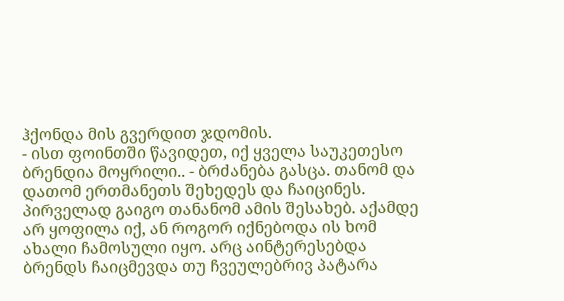ჰქონდა მის გვერდით ჯდომის.
- ისთ ფოინთში წავიდეთ, იქ ყველა საუკეთესო ბრენდია მოყრილი.. - ბრძანება გასცა. თანომ და დათომ ერთმანეთს შეხედეს და ჩაიცინეს.
პირველად გაიგო თანანომ ამის შესახებ. აქამდე არ ყოფილა იქ, ან როგორ იქნებოდა ის ხომ ახალი ჩამოსული იყო. არც აინტერესებდა ბრენდს ჩაიცმევდა თუ ჩვეულებრივ პატარა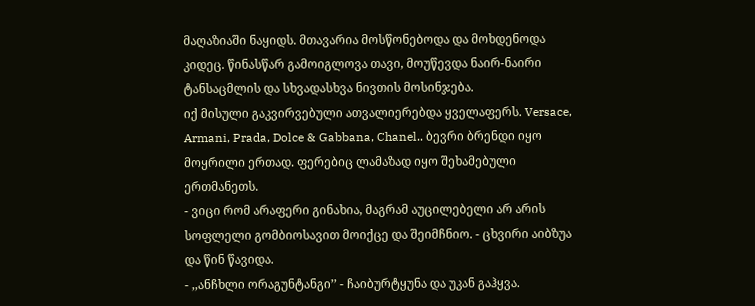მაღაზიაში ნაყიდს. მთავარია მოსწონებოდა და მოხდენოდა კიდეც. წინასწარ გამოიგლოვა თავი, მოუწევდა ნაირ-ნაირი ტანსაცმლის და სხვადასხვა ნივთის მოსინჯება.
იქ მისული გაკვირვებული ათვალიერებდა ყველაფერს. Versace, Armani, Prada, Dolce & Gabbana, Chanel.. ბევრი ბრენდი იყო მოყრილი ერთად. ფერებიც ლამაზად იყო შეხამებული ერთმანეთს.
- ვიცი რომ არაფერი გინახია, მაგრამ აუცილებელი არ არის სოფლელი გომბიოსავით მოიქცე და შეიმჩნიო. - ცხვირი აიბზუა და წინ წავიდა.
- ,,ანჩხლი ორაგუნტანგი’’ - ჩაიბურტყუნა და უკან გაჰყვა.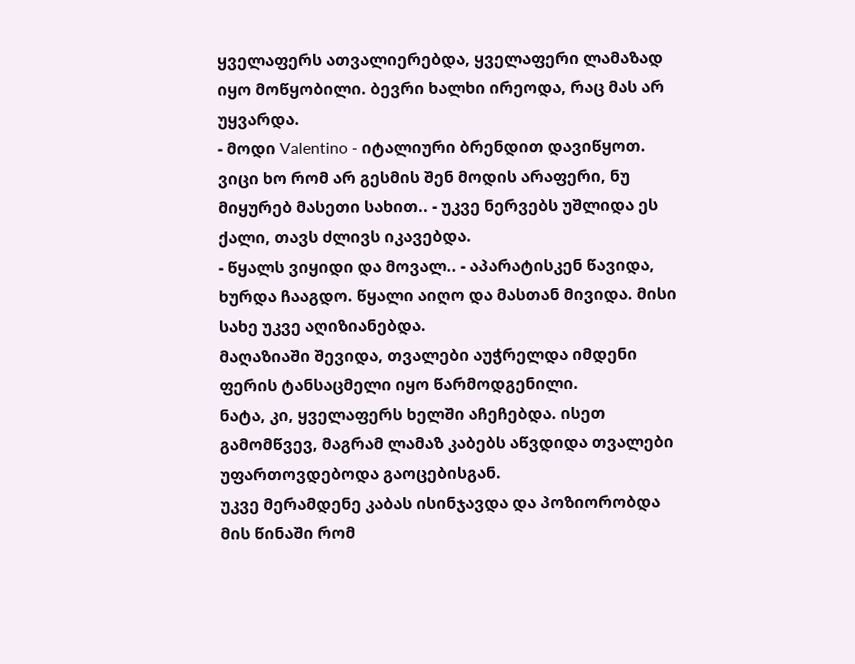ყველაფერს ათვალიერებდა, ყველაფერი ლამაზად იყო მოწყობილი. ბევრი ხალხი ირეოდა, რაც მას არ უყვარდა.
- მოდი Valentino - იტალიური ბრენდით დავიწყოთ. ვიცი ხო რომ არ გესმის შენ მოდის არაფერი, ნუ მიყურებ მასეთი სახით.. - უკვე ნერვებს უშლიდა ეს ქალი, თავს ძლივს იკავებდა.
- წყალს ვიყიდი და მოვალ.. - აპარატისკენ წავიდა, ხურდა ჩააგდო. წყალი აიღო და მასთან მივიდა. მისი სახე უკვე აღიზიანებდა.
მაღაზიაში შევიდა, თვალები აუჭრელდა იმდენი ფერის ტანსაცმელი იყო წარმოდგენილი.
ნატა, კი, ყველაფერს ხელში აჩეჩებდა. ისეთ გამომწვევ, მაგრამ ლამაზ კაბებს აწვდიდა თვალები უფართოვდებოდა გაოცებისგან.
უკვე მერამდენე კაბას ისინჯავდა და პოზიორობდა მის წინაში რომ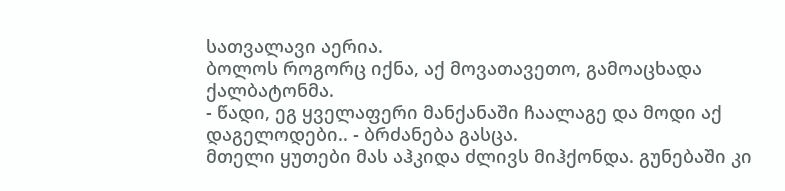სათვალავი აერია.
ბოლოს როგორც იქნა, აქ მოვათავეთო, გამოაცხადა ქალბატონმა.
- წადი, ეგ ყველაფერი მანქანაში ჩაალაგე და მოდი აქ დაგელოდები.. - ბრძანება გასცა.
მთელი ყუთები მას აჰკიდა ძლივს მიჰქონდა. გუნებაში კი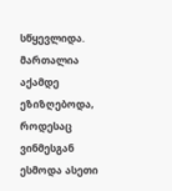სწყევლიდა. მართალია აქამდე ეზიზღებოდა, როდესაც ვინმესგან ესმოდა ასეთი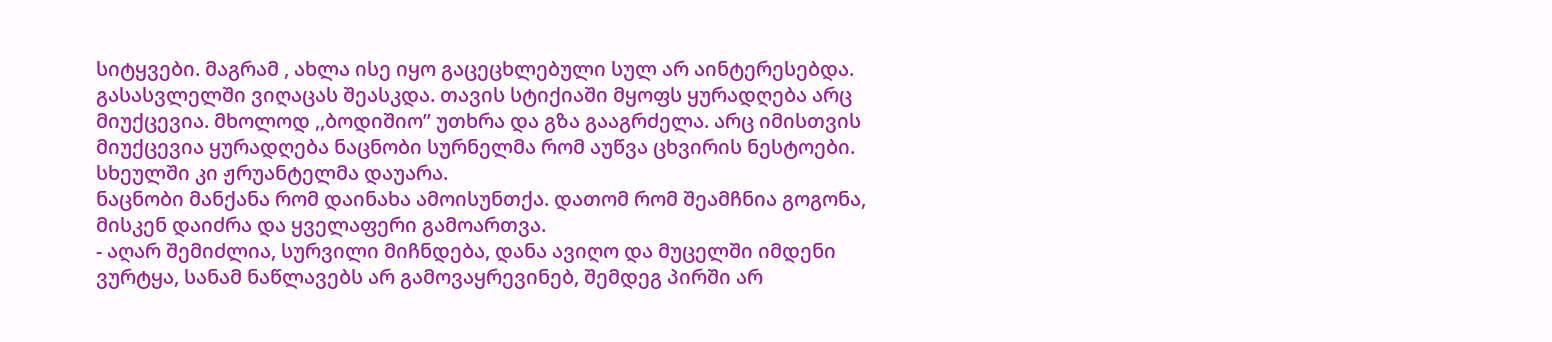სიტყვები. მაგრამ , ახლა ისე იყო გაცეცხლებული სულ არ აინტერესებდა.
გასასვლელში ვიღაცას შეასკდა. თავის სტიქიაში მყოფს ყურადღება არც მიუქცევია. მხოლოდ ,,ბოდიშიო’’ უთხრა და გზა გააგრძელა. არც იმისთვის მიუქცევია ყურადღება ნაცნობი სურნელმა რომ აუწვა ცხვირის ნესტოები. სხეულში კი ჟრუანტელმა დაუარა.
ნაცნობი მანქანა რომ დაინახა ამოისუნთქა. დათომ რომ შეამჩნია გოგონა, მისკენ დაიძრა და ყველაფერი გამოართვა.
- აღარ შემიძლია, სურვილი მიჩნდება, დანა ავიღო და მუცელში იმდენი ვურტყა, სანამ ნაწლავებს არ გამოვაყრევინებ, შემდეგ პირში არ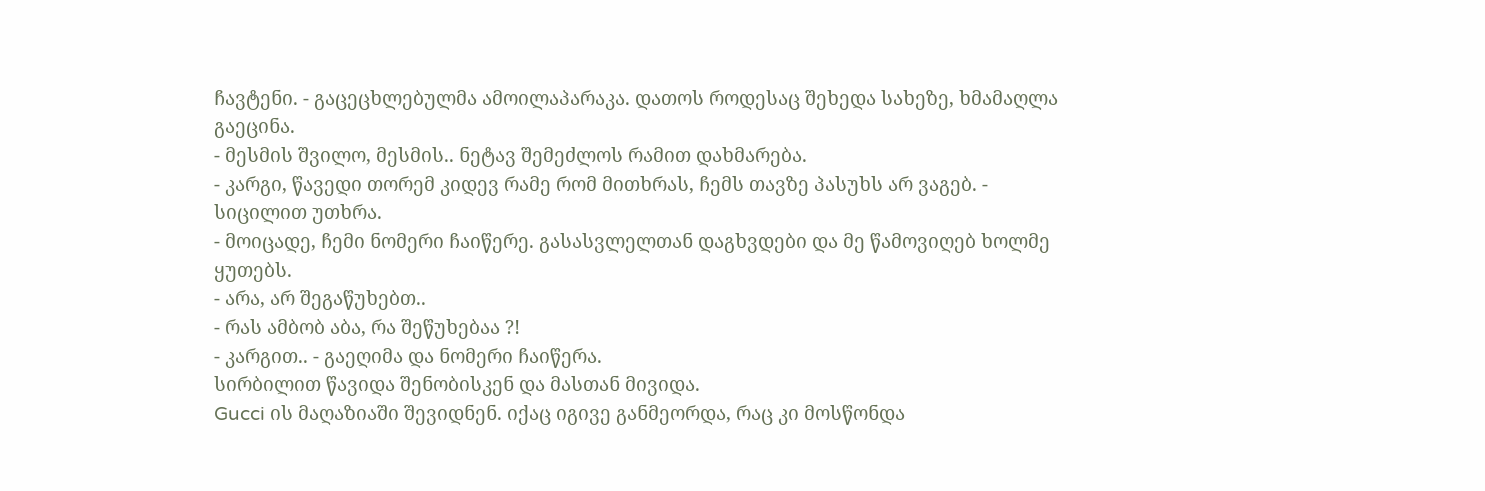ჩავტენი. - გაცეცხლებულმა ამოილაპარაკა. დათოს როდესაც შეხედა სახეზე, ხმამაღლა გაეცინა.
- მესმის შვილო, მესმის.. ნეტავ შემეძლოს რამით დახმარება.
- კარგი, წავედი თორემ კიდევ რამე რომ მითხრას, ჩემს თავზე პასუხს არ ვაგებ. - სიცილით უთხრა.
- მოიცადე, ჩემი ნომერი ჩაიწერე. გასასვლელთან დაგხვდები და მე წამოვიღებ ხოლმე ყუთებს.
- არა, არ შეგაწუხებთ..
- რას ამბობ აბა, რა შეწუხებაა ?!
- კარგით.. - გაეღიმა და ნომერი ჩაიწერა.
სირბილით წავიდა შენობისკენ და მასთან მივიდა.
Gucci ის მაღაზიაში შევიდნენ. იქაც იგივე განმეორდა, რაც კი მოსწონდა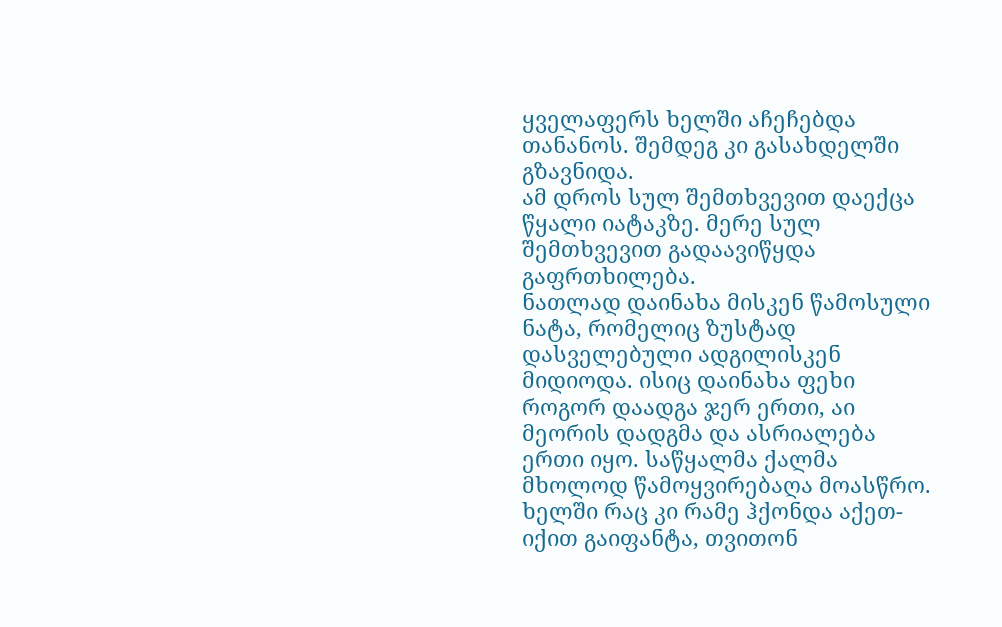ყველაფერს ხელში აჩეჩებდა თანანოს. შემდეგ კი გასახდელში გზავნიდა.
ამ დროს სულ შემთხვევით დაექცა წყალი იატაკზე. მერე სულ შემთხვევით გადაავიწყდა გაფრთხილება.
ნათლად დაინახა მისკენ წამოსული ნატა, რომელიც ზუსტად დასველებული ადგილისკენ მიდიოდა. ისიც დაინახა ფეხი როგორ დაადგა ჯერ ერთი, აი მეორის დადგმა და ასრიალება ერთი იყო. საწყალმა ქალმა მხოლოდ წამოყვირებაღა მოასწრო. ხელში რაც კი რამე ჰქონდა აქეთ-იქით გაიფანტა, თვითონ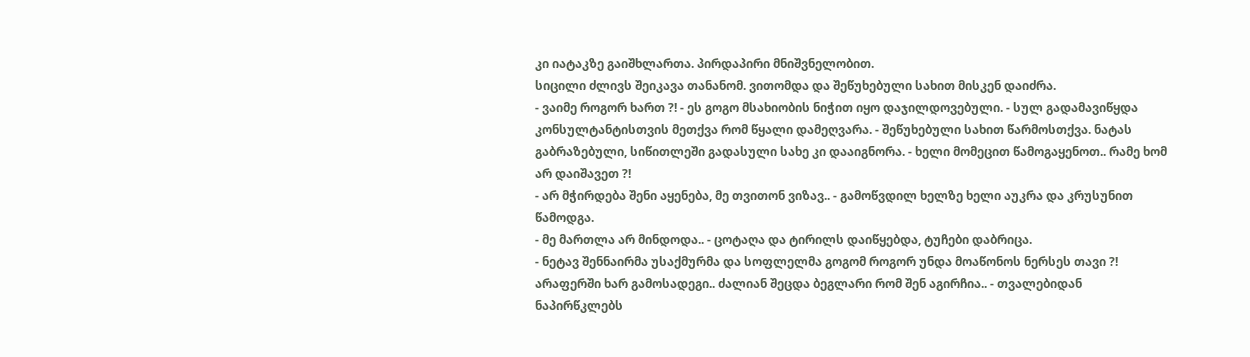კი იატაკზე გაიშხლართა. პირდაპირი მნიშვნელობით.
სიცილი ძლივს შეიკავა თანანომ. ვითომდა და შეწუხებული სახით მისკენ დაიძრა.
- ვაიმე როგორ ხართ ?! - ეს გოგო მსახიობის ნიჭით იყო დაჯილდოვებული. - სულ გადამავიწყდა კონსულტანტისთვის მეთქვა რომ წყალი დამეღვარა. - შეწუხებული სახით წარმოსთქვა. ნატას გაბრაზებული, სიწითლეში გადასული სახე კი დააიგნორა. - ხელი მომეცით წამოგაყენოთ.. რამე ხომ არ დაიშავეთ ?!
- არ მჭირდება შენი აყენება, მე თვითონ ვიზავ.. - გამოწვდილ ხელზე ხელი აუკრა და კრუსუნით წამოდგა.
- მე მართლა არ მინდოდა.. - ცოტაღა და ტირილს დაიწყებდა, ტუჩები დაბრიცა.
- ნეტავ შენნაირმა უსაქმურმა და სოფლელმა გოგომ როგორ უნდა მოაწონოს ნერსეს თავი ?! არაფერში ხარ გამოსადეგი.. ძალიან შეცდა ბეგლარი რომ შენ აგირჩია.. - თვალებიდან ნაპირწკლებს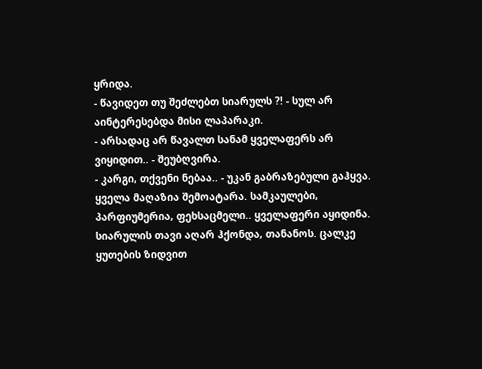ყრიდა.
- წავიდეთ თუ შეძლებთ სიარულს ?! - სულ არ აინტერესებდა მისი ლაპარაკი.
- არსადაც არ წავალთ სანამ ყველაფერს არ ვიყიდით.. - შეუბღვირა.
- კარგი, თქვენი ნებაა.. - უკან გაბრაზებული გაჰყვა.
ყველა მაღაზია შემოატარა. სამკაულები, პარფიუმერია, ფეხსაცმელი.. ყველაფერი აყიდინა. სიარულის თავი აღარ ჰქონდა, თანანოს. ცალკე ყუთების ზიდვით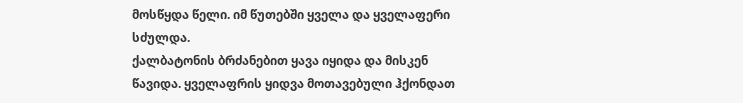მოსწყდა წელი. იმ წუთებში ყველა და ყველაფერი სძულდა.
ქალბატონის ბრძანებით ყავა იყიდა და მისკენ წავიდა. ყველაფრის ყიდვა მოთავებული ჰქონდათ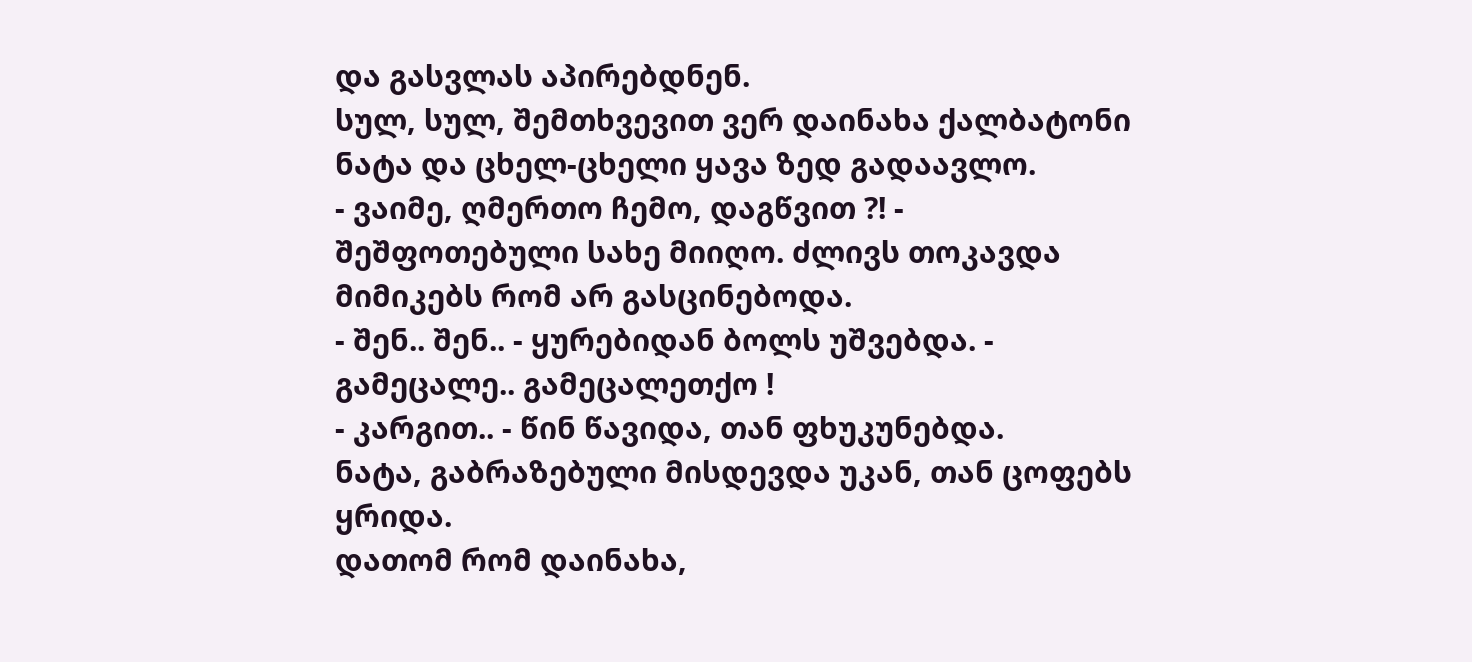და გასვლას აპირებდნენ.
სულ, სულ, შემთხვევით ვერ დაინახა ქალბატონი ნატა და ცხელ-ცხელი ყავა ზედ გადაავლო.
- ვაიმე, ღმერთო ჩემო, დაგწვით ?! - შეშფოთებული სახე მიიღო. ძლივს თოკავდა მიმიკებს რომ არ გასცინებოდა.
- შენ.. შენ.. - ყურებიდან ბოლს უშვებდა. - გამეცალე.. გამეცალეთქო !
- კარგით.. - წინ წავიდა, თან ფხუკუნებდა.
ნატა, გაბრაზებული მისდევდა უკან, თან ცოფებს ყრიდა.
დათომ რომ დაინახა,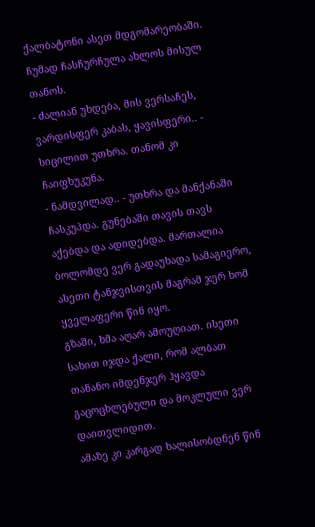ქალბატონი ასეთ მდგომარეობაში. ჩუმად ჩასჩურჩულა ახლოს მისულ თანოს.
- ძალიან უხდება, მის ვერსაჩეს, ვარდისფერ კაბას, ყავისფერი.. - სიცილით უთხრა. თანომ კი ჩაიფხუკუნა.
- ნამდვილად.. - უთხრა და მანქანაში ჩასკუპდა. გუნებაში თავის თავს აქებდა და ადიდებდა. მართალია ბოლომდე ვერ გადაუხადა სამაგიერო, ასეთი ტანჯვისთვის მაგრამ ჯერ ხომ ყველაფერი წინ იყო.
გზაში, ხმა აღარ ამოუღიათ. ისეთი სახით იჯდა ქალი, რომ ალბათ თანანო იმდენჯერ ჰყავდა გაცოცხლებული და მოკლული ვერ დაითვლიდით.
ამაზე კი კარგად ხალისობდნენ წინ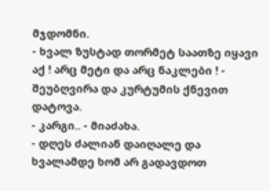მჯდომნი.
- ხვალ ზუსტად თორმეტ საათზე იყავი აქ ! არც მეტი და არც ნაკლები ! - შეუბღვირა და კურტუმის ქნევით დატოვა.
- კარგი.. - მიაძახა.
- დღეს ძალიან დაიღალე და ხვალამდე ხომ არ გადავდოთ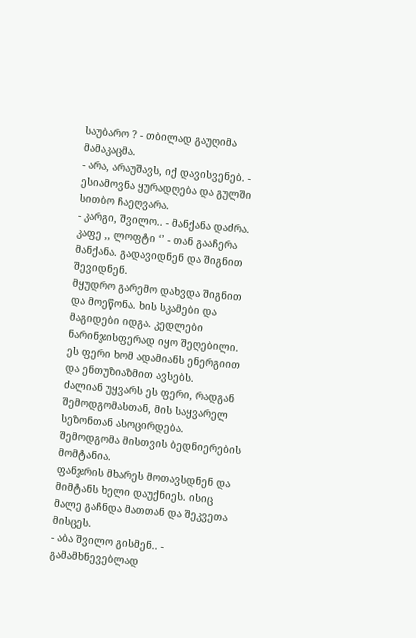საუბარო ? - თბილად გაუღიმა მამაკაცმა.
- არა, არაუშავს, იქ დავისვენებ. - ესიამოვნა ყურადღება და გულში სითბო ჩაეღვარა.
- კარგი, შვილო.. - მანქანა დაძრა.
კაფე ,, ლოფტი ‘’ - თან გააჩერა მანქანა. გადავიდნენ და შიგნით შევიდნენ.
მყუდრო გარემო დახვდა შიგნით და მოეწონა. ხის სკამები და მაგიდები იდგა. კედლები ნარინჯისფერად იყო შეღებილი. ეს ფერი ხომ ადამიანს ენერგიით და ენთუზიაზმით ავსებს.
ძალიან უყვარს ეს ფერი, რადგან შემოდგომასთან, მის საყვარელ სეზონთან ასოცირდება. შემოდგომა მისთვის ბედნიერების მომტანია.
ფანჯრის მხარეს მოთავსდნენ და მიმტანს ხელი დაუქნიეს. ისიც მალე გაჩნდა მათთან და შეკვეთა მისცეს.
- აბა შვილო გისმენ.. - გამამხნევებლად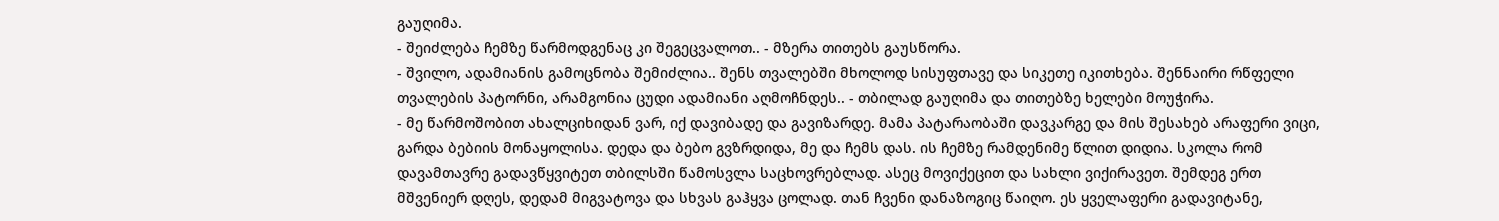გაუღიმა.
- შეიძლება ჩემზე წარმოდგენაც კი შეგეცვალოთ.. - მზერა თითებს გაუსწორა.
- შვილო, ადამიანის გამოცნობა შემიძლია.. შენს თვალებში მხოლოდ სისუფთავე და სიკეთე იკითხება. შენნაირი რწფელი თვალების პატორნი, არამგონია ცუდი ადამიანი აღმოჩნდეს.. - თბილად გაუღიმა და თითებზე ხელები მოუჭირა.
- მე წარმოშობით ახალციხიდან ვარ, იქ დავიბადე და გავიზარდე. მამა პატარაობაში დავკარგე და მის შესახებ არაფერი ვიცი, გარდა ბებიის მონაყოლისა. დედა და ბებო გვზრდიდა, მე და ჩემს დას. ის ჩემზე რამდენიმე წლით დიდია. სკოლა რომ დავამთავრე გადავწყვიტეთ თბილსში წამოსვლა საცხოვრებლად. ასეც მოვიქეცით და სახლი ვიქირავეთ. შემდეგ ერთ მშვენიერ დღეს, დედამ მიგვატოვა და სხვას გაჰყვა ცოლად. თან ჩვენი დანაზოგიც წაიღო. ეს ყველაფერი გადავიტანე,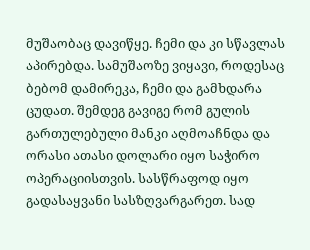მუშაობაც დავიწყე. ჩემი და კი სწავლას აპირებდა. სამუშაოზე ვიყავი, როდესაც ბებომ დამირეკა, ჩემი და გამხდარა ცუდათ. შემდეგ გავიგე რომ გულის გართულებული მანკი აღმოაჩნდა და ორასი ათასი დოლარი იყო საჭირო ოპერაციისთვის. სასწრაფოდ იყო გადასაყვანი სასზღვარგარეთ. სად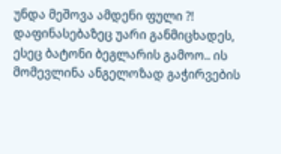უნდა მეშოვა ამდენი ფული ?! დაფინასებაზეც უარი განმიცხადეს, ესეც ბატონი ბეგლარის გამოო.. ის მომევლინა ანგელოზად გაჭირვების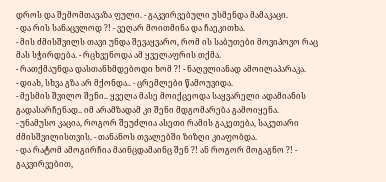დროს და შემომთავაზა ფული. - გაკვირვებული უსმენდა მამაკაცი.
- და რის სანაცვლოდ ?! - ვეღარ მოითმინა და ჩაეკითხა.
- მის ძმისშვილს თავი უნდა შევაყვარო, რომ ის საბუთები მოვიპოვო რაც მას სჭირდება. - რცხვენოდა ამ ყველაფრის თქმა.
- რათქმაუნდა დასთანხმდებოდი ხომ ?! - ნაღვლიანად ამოილაპარაკა.
- დიახ, სხვა გზა არ მქონდა.. - ცრემლები წამოუვიდა.
- მესმის შვილო შენი.. ყველა მასე მოიქცეოდა საყვარელი ადამიანის გადასარჩენად.. იმ არამზადამ კი შენი მდგომარება გამოიყენა.
- უნამუსო კაცია, როგორ შეუძლია ასეთი რამის გაკეთება, საკუთარი ძმისშვილისთვის. - თანანოს თვალებში ზიზღი კიაფობდა.
- და რატომ ამოგირჩია მაინცდამაინც შენ ?! ან როგორ მოგაგნო ?! - გაკვირვებით,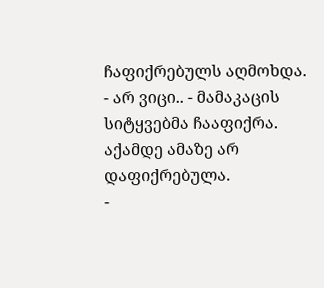ჩაფიქრებულს აღმოხდა.
- არ ვიცი.. - მამაკაცის სიტყვებმა ჩააფიქრა. აქამდე ამაზე არ დაფიქრებულა.
-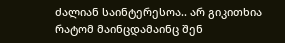ძალიან საინტერესოა.. არ გიკითხია რატომ მაინცდამაინც შენ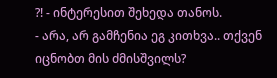?! - ინტერესით შეხედა თანოს.
- არა, არ გამჩენია ეგ კითხვა.. თქვენ იცნობთ მის ძმისშვილს?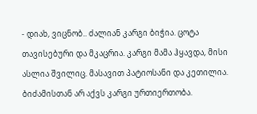- დიახ, ვიცნობ.. ძალიან კარგი ბიჭია. ცოტა თავისებური და მკაცრია. კარგი მამა ჰყავდა, მისი ასლია შვილიც. მასავით პატიოსანი და კეთილია. ბიძამისთან არ აქვს კარგი ურთიერთობა.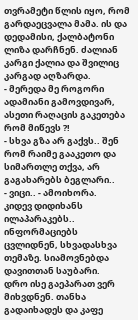თვრამეტი წლის იყო, რომ გარდაეცვალა მამა. ის და დედამისი, ქალბატონი ლიზა დარჩნენ. ძალიან კარგი ქალია და შვილიც კარგად აღზარდა.
- მერედა მე როგორი ადამიანი გამოვდივარ, ასეთი რაღაცის გაკეთება რომ მიწევს ?!
- სხვა გზა არ გაქვს.. შენ რომ რაიმე გააკეთო და სიმართლე თქვა, არ გაგახარებს ბეგლარი..
- ვიცი.. - ამოიხორა.
კიდევ დიდიხანს ილაპარაკებს.. ინფორმაციებს ცვლიდნენ, სხვადასხვა თემაზე. სიამოვნებდა დავითთან საუბარი.
დრო ისე გაეპარათ ვერ მიხვდნენ. თანხა გადაიხადეს და კაფე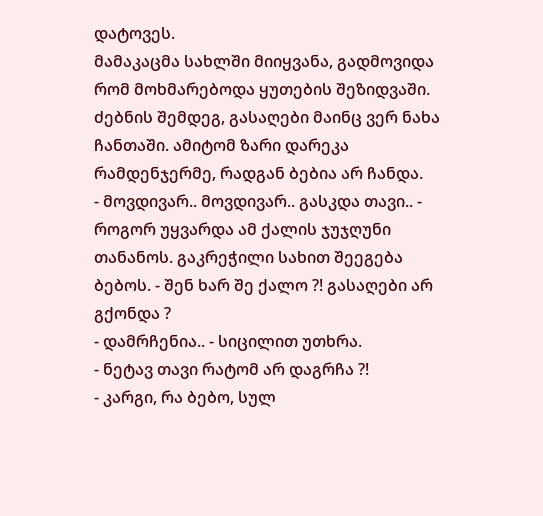დატოვეს.
მამაკაცმა სახლში მიიყვანა, გადმოვიდა რომ მოხმარებოდა ყუთების შეზიდვაში.
ძებნის შემდეგ, გასაღები მაინც ვერ ნახა ჩანთაში. ამიტომ ზარი დარეკა რამდენჯერმე, რადგან ბებია არ ჩანდა.
- მოვდივარ.. მოვდივარ.. გასკდა თავი.. - როგორ უყვარდა ამ ქალის ჯუჯღუნი თანანოს. გაკრეჭილი სახით შეეგება ბებოს. - შენ ხარ შე ქალო ?! გასაღები არ გქონდა ?
- დამრჩენია.. - სიცილით უთხრა.
- ნეტავ თავი რატომ არ დაგრჩა ?!
- კარგი, რა ბებო, სულ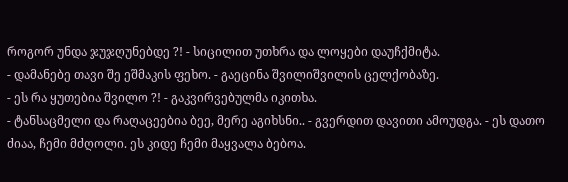როგორ უნდა ჯუჯღუნებდე ?! - სიცილით უთხრა და ლოყები დაუჩქმიტა.
- დამანებე თავი შე ეშმაკის ფეხო. - გაეცინა შვილიშვილის ცელქობაზე.
- ეს რა ყუთებია შვილო ?! - გაკვირვებულმა იკითხა.
- ტანსაცმელი და რაღაცეებია ბეე, მერე აგიხსნი.. - გვერდით დავითი ამოუდგა. - ეს დათო ძიაა, ჩემი მძღოლი. ეს კიდე ჩემი მაყვალა ბებოა.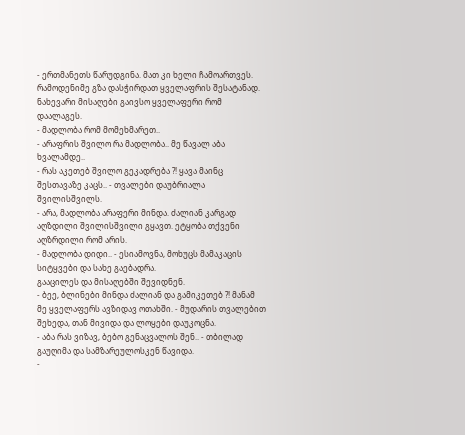- ერთმანეთს წარუდგინა. მათ კი ხელი ჩამოართვეს.
რამოდენიმე გზა დასჭირდათ ყველაფრის შესატანად. ნახევარი მისაღები გაივსო ყველაფერი რომ დაალაგეს.
- მადლობა რომ მომეხმარეთ..
- არაფრის შვილო რა მადლობა.. მე წავალ აბა ხვალამდე..
- რას აკეთებ შვილო გეკადრება ?! ყავა მაინც შესთავაზე კაცს.. - თვალები დაუბრიალა შვილისშვილს.
- არა, მადლობა არაფერი მინდა. ძალიან კარგად აღზდილი შვილისშვილი გყავთ. ეტყობა თქვენი აღზრდილი რომ არის.
- მადლობა დიდი.. - ესიამოვნა, მოხუცს მამაკაცის სიტყვები და სახე გაებადრა.
გააცილეს და მისაღებში შევიდნენ.
- ბეე, ბლინები მინდა ძალიან და გამიკეთებ ?! მანამ მე ყველაფერს ავზიდავ ოთახში. - მუდარის თვალებით შეხედა, თან მივიდა და ლოყები დაუკოცნა.
- აბა რას ვიზავ, ბებო გენაცვალოს შენ.. - თბილად გაუღიმა და სამზარეულოსკენ წავიდა.
-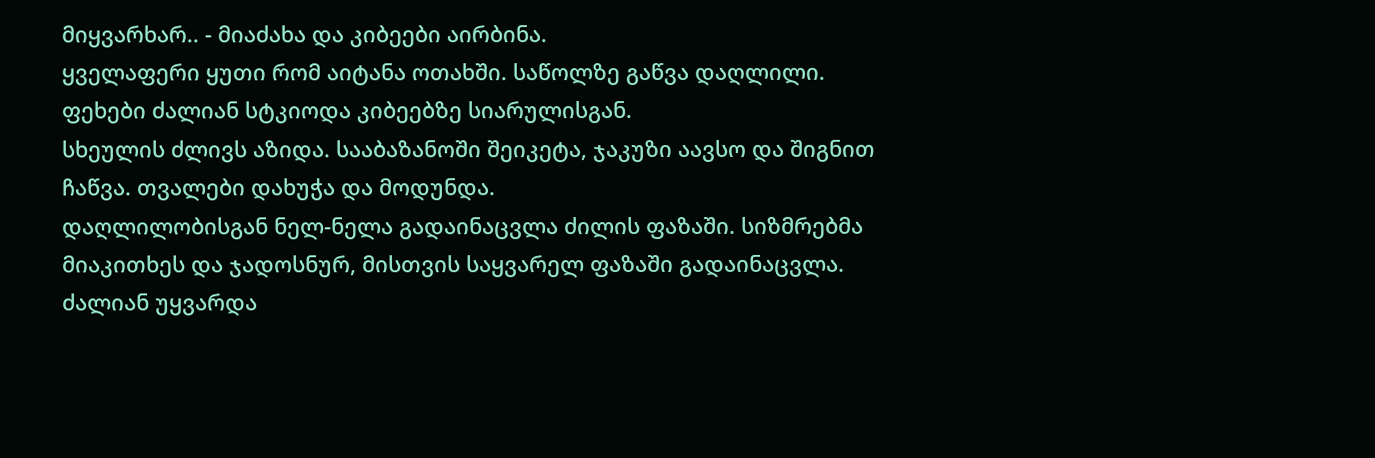მიყვარხარ.. - მიაძახა და კიბეები აირბინა.
ყველაფერი ყუთი რომ აიტანა ოთახში. საწოლზე გაწვა დაღლილი. ფეხები ძალიან სტკიოდა კიბეებზე სიარულისგან.
სხეულის ძლივს აზიდა. სააბაზანოში შეიკეტა, ჯაკუზი აავსო და შიგნით ჩაწვა. თვალები დახუჭა და მოდუნდა.
დაღლილობისგან ნელ-ნელა გადაინაცვლა ძილის ფაზაში. სიზმრებმა მიაკითხეს და ჯადოსნურ, მისთვის საყვარელ ფაზაში გადაინაცვლა. ძალიან უყვარდა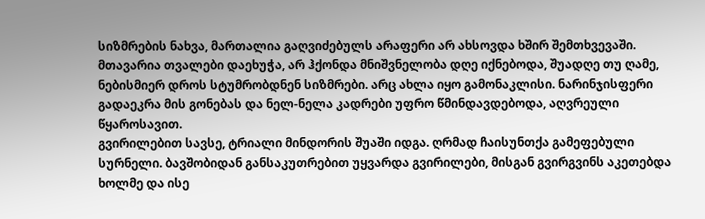სიზმრების ნახვა, მართალია გაღვიძებულს არაფერი არ ახსოვდა ხშირ შემთხვევაში. მთავარია თვალები დაეხუჭა, არ ჰქონდა მნიშვნელობა დღე იქნებოდა, შუადღე თუ ღამე, ნებისმიერ დროს სტუმრობდნენ სიზმრები. არც ახლა იყო გამონაკლისი. ნარინჯისფერი გადაეკრა მის გონებას და ნელ-ნელა კადრები უფრო წმინდავდებოდა, აღვრეული წყაროსავით.
გვირილებით სავსე, ტრიალი მინდორის შუაში იდგა. ღრმად ჩაისუნთქა გამეფებული სურნელი. ბავშობიდან განსაკუთრებით უყვარდა გვირილები, მისგან გვირგვინს აკეთებდა ხოლმე და ისე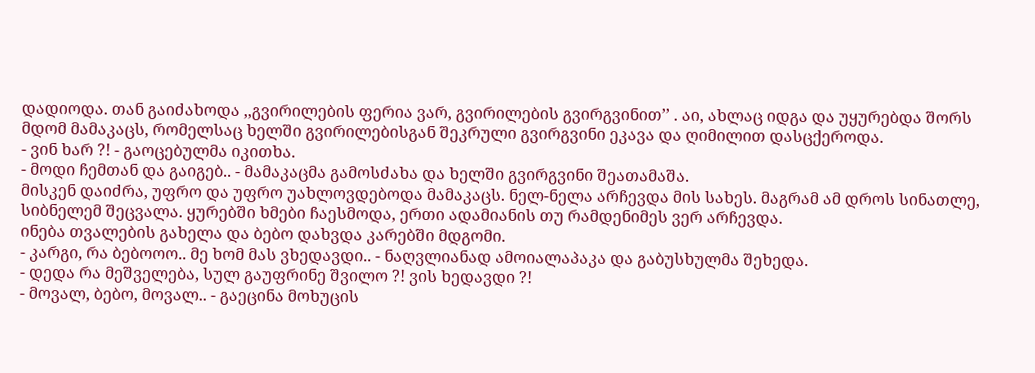დადიოდა. თან გაიძახოდა ,,გვირილების ფერია ვარ, გვირილების გვირგვინით’’ . აი, ახლაც იდგა და უყურებდა შორს მდომ მამაკაცს, რომელსაც ხელში გვირილებისგან შეკრული გვირგვინი ეკავა და ღიმილით დასცქეროდა.
- ვინ ხარ ?! - გაოცებულმა იკითხა.
- მოდი ჩემთან და გაიგებ.. - მამაკაცმა გამოსძახა და ხელში გვირგვინი შეათამაშა.
მისკენ დაიძრა, უფრო და უფრო უახლოვდებოდა მამაკაცს. ნელ-ნელა არჩევდა მის სახეს. მაგრამ ამ დროს სინათლე, სიბნელემ შეცვალა. ყურებში ხმები ჩაესმოდა, ერთი ადამიანის თუ რამდენიმეს ვერ არჩევდა.
ინება თვალების გახელა და ბებო დახვდა კარებში მდგომი.
- კარგი, რა ბებოოო.. მე ხომ მას ვხედავდი.. - ნაღვლიანად ამოიალაპაკა და გაბუსხულმა შეხედა.
- დედა რა მეშველება, სულ გაუფრინე შვილო ?! ვის ხედავდი ?!
- მოვალ, ბებო, მოვალ.. - გაეცინა მოხუცის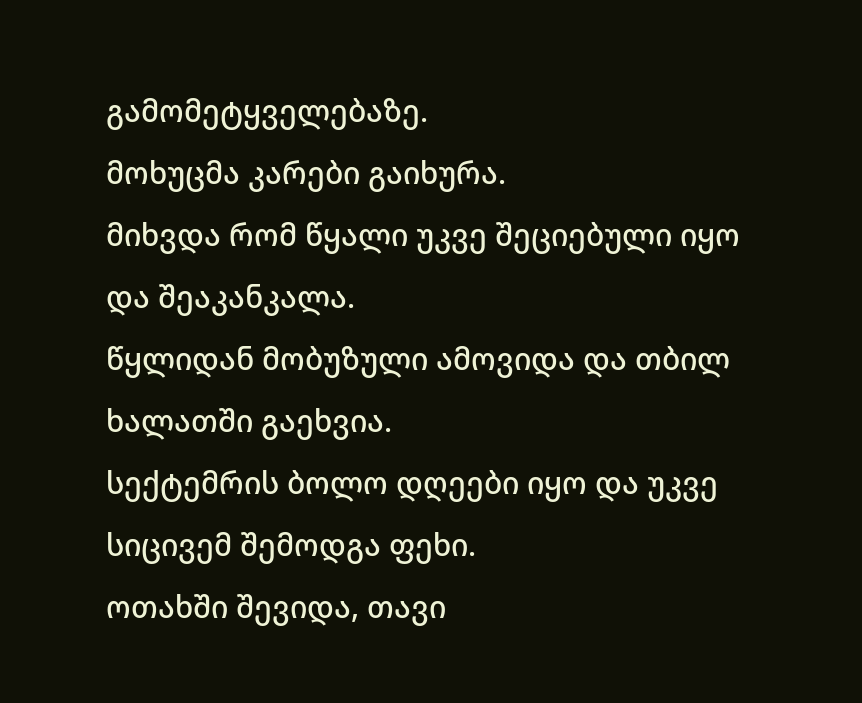გამომეტყველებაზე.
მოხუცმა კარები გაიხურა.
მიხვდა რომ წყალი უკვე შეციებული იყო და შეაკანკალა.
წყლიდან მობუზული ამოვიდა და თბილ ხალათში გაეხვია.
სექტემრის ბოლო დღეები იყო და უკვე სიცივემ შემოდგა ფეხი.
ოთახში შევიდა, თავი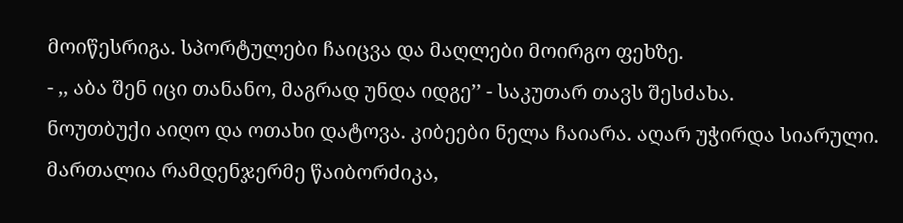მოიწესრიგა. სპორტულები ჩაიცვა და მაღლები მოირგო ფეხზე.
- ,, აბა შენ იცი თანანო, მაგრად უნდა იდგე’’ - საკუთარ თავს შესძახა.
ნოუთბუქი აიღო და ოთახი დატოვა. კიბეები ნელა ჩაიარა. აღარ უჭირდა სიარული. მართალია რამდენჯერმე წაიბორძიკა,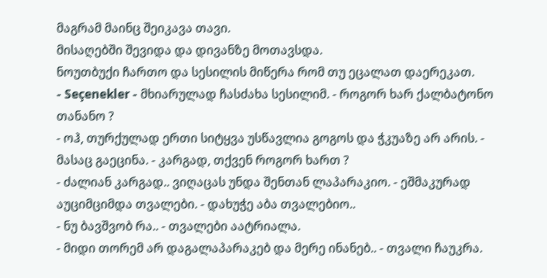მაგრამ მაინც შეიკავა თავი.
მისაღებში შევიდა და დივანზე მოთავსდა.
ნოუთბუქი ჩართო და სესილის მიწერა რომ თუ ეცალათ დაერეკათ.
- Seçenekler - მხიარულად ჩასძახა სესილიმ. - როგორ ხარ ქალბატონო თანანო ?
- ოჰ, თურქულად ერთი სიტყვა უსწავლია გოგოს და ჭკუაზე არ არის. - მასაც გაეცინა. - კარგად, თქვენ როგორ ხართ ?
- ძალიან კარგად.. ვიღაცას უნდა შენთან ლაპარაკიო. - ეშმაკურად აუციმციმდა თვალები. - დახუჭე აბა თვალებიო..
- ნუ ბავშვობ რა.. - თვალები აატრიალა.
- მიდი თორემ არ დაგალაპარაკებ და მერე ინანებ.. - თვალი ჩაუკრა.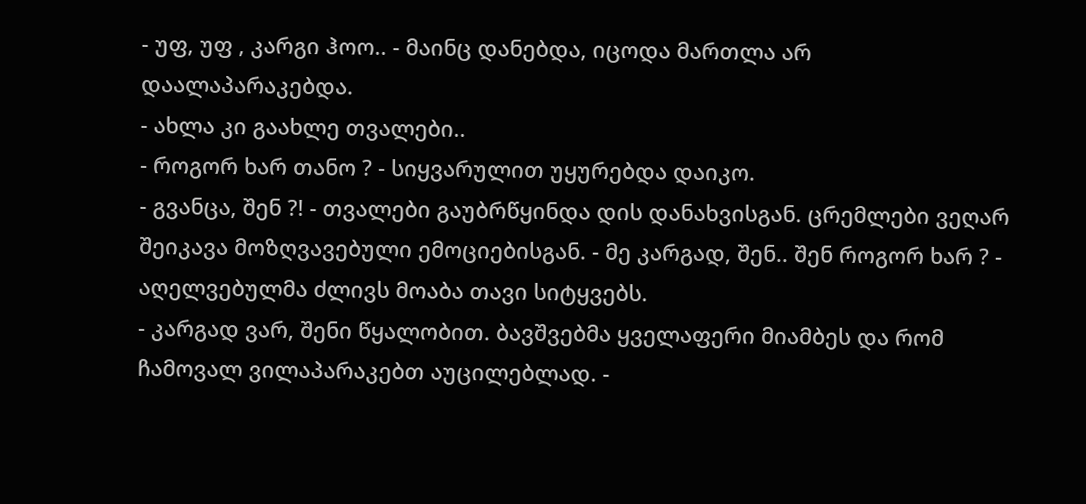- უფ, უფ , კარგი ჰოო.. - მაინც დანებდა, იცოდა მართლა არ დაალაპარაკებდა.
- ახლა კი გაახლე თვალები..
- როგორ ხარ თანო ? - სიყვარულით უყურებდა დაიკო.
- გვანცა, შენ ?! - თვალები გაუბრწყინდა დის დანახვისგან. ცრემლები ვეღარ შეიკავა მოზღვავებული ემოციებისგან. - მე კარგად, შენ.. შენ როგორ ხარ ? - აღელვებულმა ძლივს მოაბა თავი სიტყვებს.
- კარგად ვარ, შენი წყალობით. ბავშვებმა ყველაფერი მიამბეს და რომ ჩამოვალ ვილაპარაკებთ აუცილებლად. -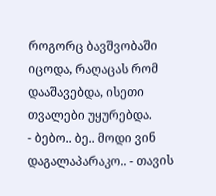როგორც ბავშვობაში იცოდა, რაღაცას რომ დააშავებდა, ისეთი თვალები უყურებდა.
- ბებო.. ბე.. მოდი ვინ დაგალაპარაკო.. - თავის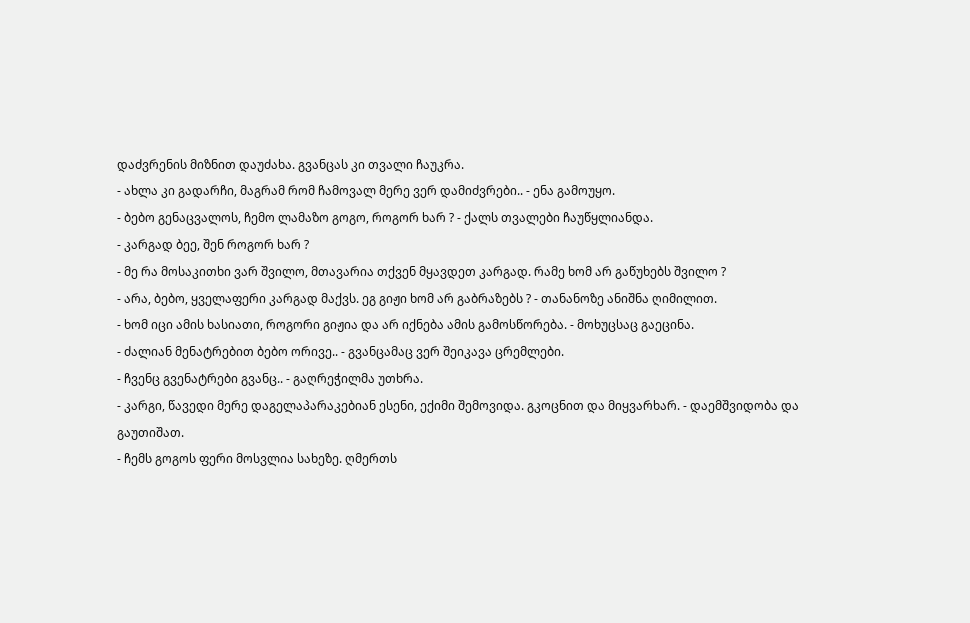დაძვრენის მიზნით დაუძახა. გვანცას კი თვალი ჩაუკრა.
- ახლა კი გადარჩი, მაგრამ რომ ჩამოვალ მერე ვერ დამიძვრები.. - ენა გამოუყო.
- ბებო გენაცვალოს, ჩემო ლამაზო გოგო, როგორ ხარ ? - ქალს თვალები ჩაუწყლიანდა.
- კარგად ბეე, შენ როგორ ხარ ?
- მე რა მოსაკითხი ვარ შვილო, მთავარია თქვენ მყავდეთ კარგად. რამე ხომ არ გაწუხებს შვილო ?
- არა, ბებო, ყველაფერი კარგად მაქვს. ეგ გიჟი ხომ არ გაბრაზებს ? - თანანოზე ანიშნა ღიმილით.
- ხომ იცი ამის ხასიათი, როგორი გიჟია და არ იქნება ამის გამოსწორება. - მოხუცსაც გაეცინა.
- ძალიან მენატრებით ბებო ორივე.. - გვანცამაც ვერ შეიკავა ცრემლები.
- ჩვენც გვენატრები გვანც.. - გაღრეჭილმა უთხრა.
- კარგი, წავედი მერე დაგელაპარაკებიან ესენი, ექიმი შემოვიდა. გკოცნით და მიყვარხარ. - დაემშვიდობა და გაუთიშათ.
- ჩემს გოგოს ფერი მოსვლია სახეზე. ღმერთს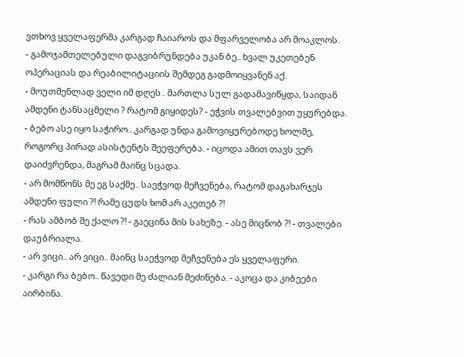ვთხოვ ყველაფერმა კარგად ჩაიაროს და მფარველობა არ მოაკლოს.
- გამოჯამთელებული დაგვიბრუნდება უკან ბე.. ხვალ უკეთებენ ოპერაციას და რეაბილიტაციის შემდეგ გადმოიყვანენ აქ.
- მოუთმენლად ველი იმ დღეს.. მართლა სულ გადამავიწყდა, საიდან ამდენი ტანსაცმელი ? რატომ გიყიდეს? - ეჭვის თვალებვით უყურებდა.
- ბებო ასე იყო საჭირო.. კარგად უნდა გამოვიყურებოდე ხოლმე, როგორც პირად ასისტენტს შეეფერება. - იცოდა ამით თავს ვერ დაიძვრენდა, მაგრამ მაინც სცადა.
- არ მომწონს მე ეგ საქმე.. საეჭვოდ მეჩვენება, რატომ დაგახარჯეს ამდენი ფული ?! რამე ცუდს ხომ არ აკეთებ ?!
- რას ამბობ შე ქალო ?! - გაეცინა მის სახეზე. - ასე მიცნობ ?! - თვალები დაუბრიალა.
- არ ვიცი.. არ ვიცი.. მაინც საეჭვოდ მეჩვენება ეს ყველაფერი.
- კარგი რა ბებო.. წავედი მე ძალიან მეძინება. - აკოცა და კიბეები აირბინა.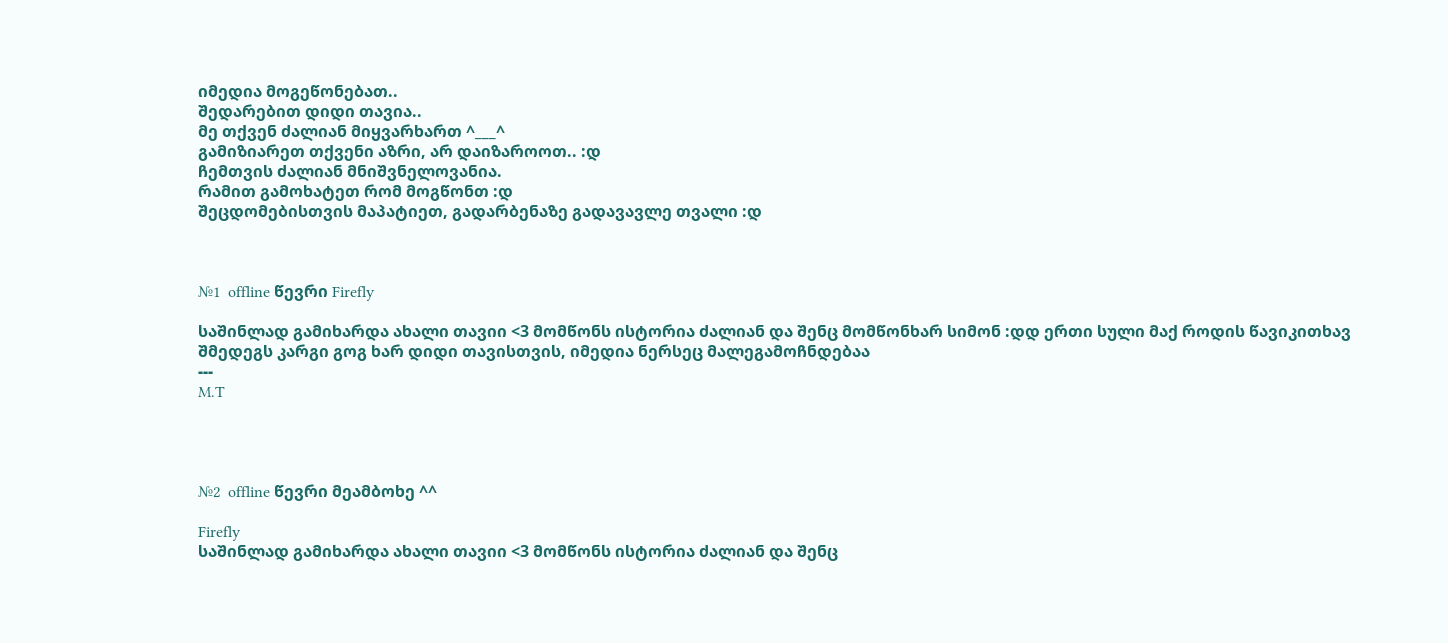იმედია მოგეწონებათ..
შედარებით დიდი თავია..
მე თქვენ ძალიან მიყვარხართ ^___^
გამიზიარეთ თქვენი აზრი, არ დაიზაროოთ.. :დ
ჩემთვის ძალიან მნიშვნელოვანია.
რამით გამოხატეთ რომ მოგწონთ :დ
შეცდომებისთვის მაპატიეთ, გადარბენაზე გადავავლე თვალი :დ



№1  offline წევრი Firefly

საშინლად გამიხარდა ახალი თავიი <3 მომწონს ისტორია ძალიან და შენც მომწონხარ სიმონ :დდ ერთი სული მაქ როდის წავიკითხავ შმედეგს კარგი გოგ ხარ დიდი თავისთვის, იმედია ნერსეც მალეგამოჩნდებაა
---
M.T




№2  offline წევრი მეამბოხე ^^

Firefly
საშინლად გამიხარდა ახალი თავიი <3 მომწონს ისტორია ძალიან და შენც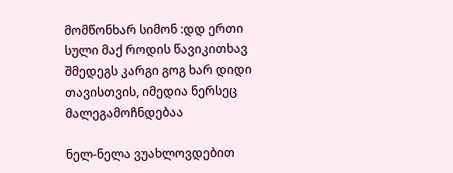მომწონხარ სიმონ :დდ ერთი სული მაქ როდის წავიკითხავ შმედეგს კარგი გოგ ხარ დიდი თავისთვის, იმედია ნერსეც მალეგამოჩნდებაა

ნელ-ნელა ვუახლოვდებით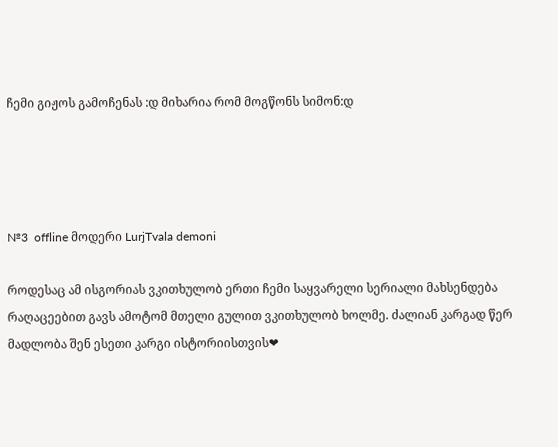ჩემი გიჟოს გამოჩენას :დ მიხარია რომ მოგწონს სიმონ:დ




№3  offline მოდერი LurjTvala demoni

როდესაც ამ ისგორიას ვკითხულობ ერთი ჩემი საყვარელი სერიალი მახსენდება რაღაცეებით გავს ამოტომ მთელი გულით ვკითხულობ ხოლმე. ძალიან კარგად წერ მადლობა შენ ესეთი კარგი ისტორიისთვის❤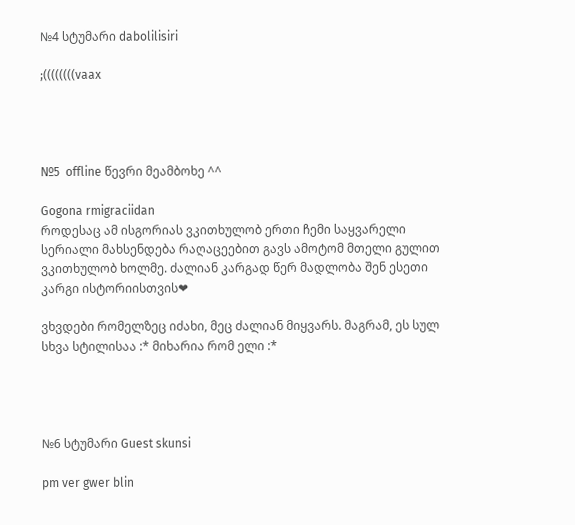№4 სტუმარი dabolilisiri

;((((((((vaax




№5  offline წევრი მეამბოხე ^^

Gogona rmigraciidan
როდესაც ამ ისგორიას ვკითხულობ ერთი ჩემი საყვარელი სერიალი მახსენდება რაღაცეებით გავს ამოტომ მთელი გულით ვკითხულობ ხოლმე. ძალიან კარგად წერ მადლობა შენ ესეთი კარგი ისტორიისთვის❤

ვხვდები რომელზეც იძახი, მეც ძალიან მიყვარს. მაგრამ, ეს სულ სხვა სტილისაა :* მიხარია რომ ელი :*




№6 სტუმარი Guest skunsi

pm ver gwer blin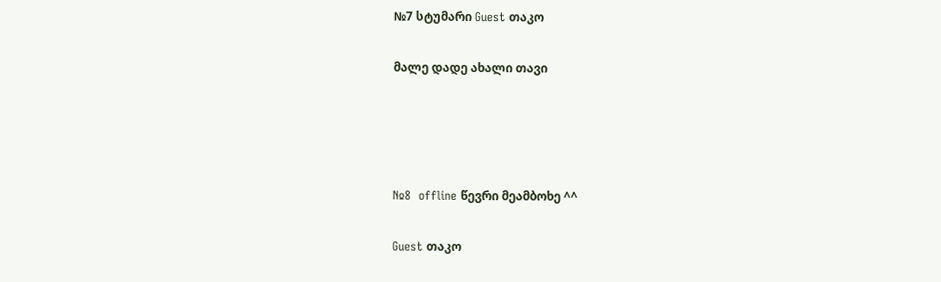№7 სტუმარი Guest თაკო

მალე დადე ახალი თავი




№8  offline წევრი მეამბოხე ^^

Guest თაკო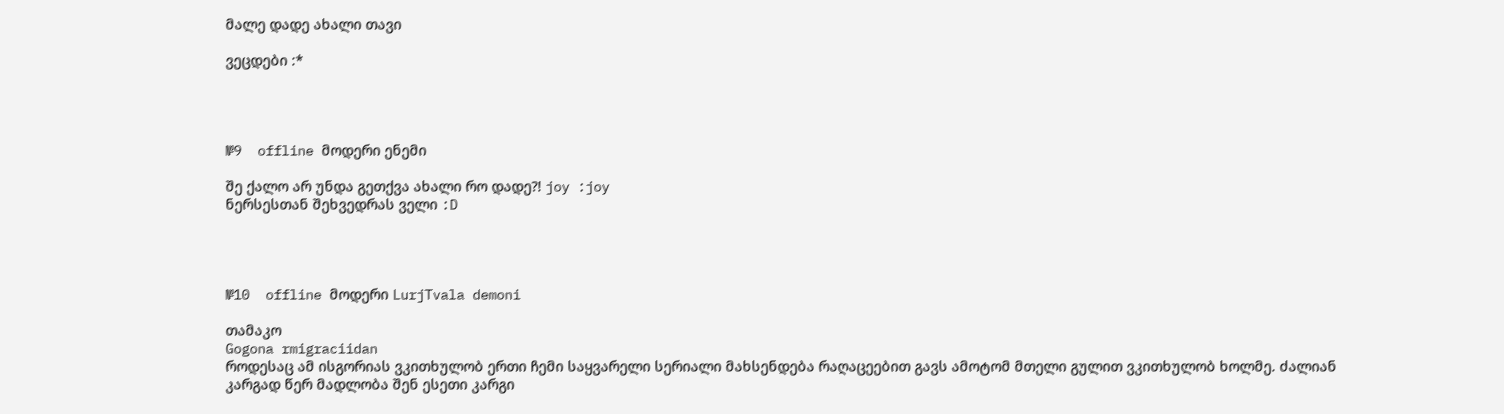მალე დადე ახალი თავი

ვეცდები :*




№9  offline მოდერი ენემი

შე ქალო არ უნდა გეთქვა ახალი რო დადე?! joy :joy
ნერსესთან შეხვედრას ველი :D




№10  offline მოდერი LurjTvala demoni

თამაკო
Gogona rmigraciidan
როდესაც ამ ისგორიას ვკითხულობ ერთი ჩემი საყვარელი სერიალი მახსენდება რაღაცეებით გავს ამოტომ მთელი გულით ვკითხულობ ხოლმე. ძალიან კარგად წერ მადლობა შენ ესეთი კარგი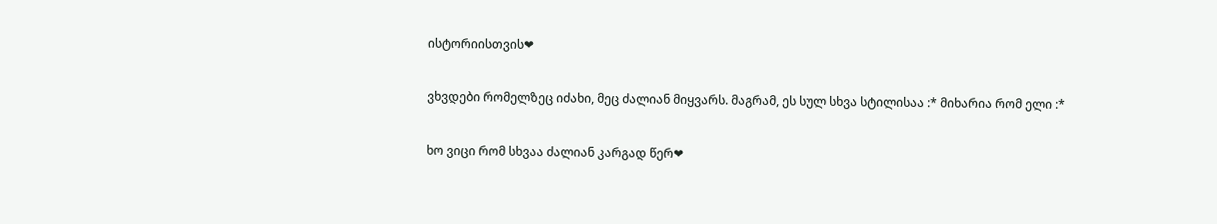ისტორიისთვის❤

ვხვდები რომელზეც იძახი, მეც ძალიან მიყვარს. მაგრამ, ეს სულ სხვა სტილისაა :* მიხარია რომ ელი :*

ხო ვიცი რომ სხვაა ძალიან კარგად წერ❤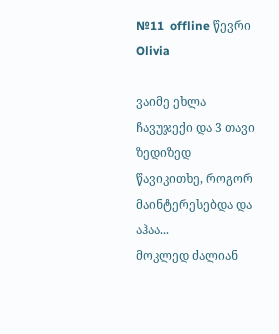№11  offline წევრი Olivia

ვაიმე ეხლა ჩავუჯექი და 3 თავი ზედიზედ წავიკითხე, როგორ მაინტერესებდა და აჰაა...
მოკლედ ძალიან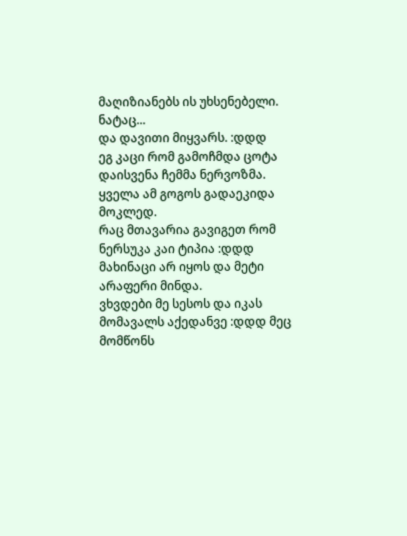მაღიზიანებს ის უხსენებელი.
ნატაც...
და დავითი მიყვარს. :დდდ
ეგ კაცი რომ გამოჩმდა ცოტა დაისვენა ჩემმა ნერვოზმა. ყველა ამ გოგოს გადაეკიდა მოკლედ.
რაც მთავარია გავიგეთ რომ ნერსუკა კაი ტიპია :დდდ მახინაცი არ იყოს და მეტი არაფერი მინდა.
ვხვდები მე სესოს და იკას მომავალს აქედანვე :დდდ მეც მომწონს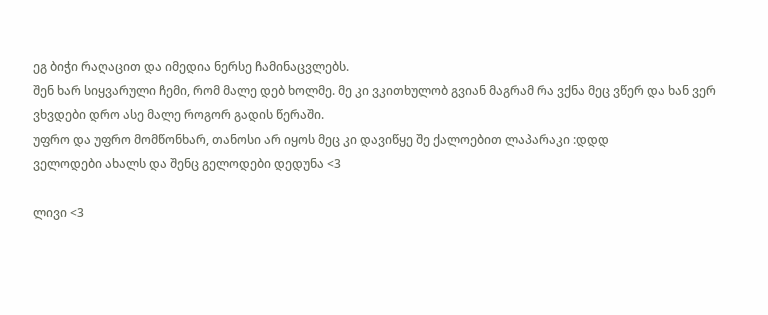ეგ ბიჭი რაღაცით და იმედია ნერსე ჩამინაცვლებს.
შენ ხარ სიყვარული ჩემი, რომ მალე დებ ხოლმე. მე კი ვკითხულობ გვიან მაგრამ რა ვქნა მეც ვწერ და ხან ვერ ვხვდები დრო ასე მალე როგორ გადის წერაში.
უფრო და უფრო მომწონხარ, თანოსი არ იყოს მეც კი დავიწყე შე ქალოებით ლაპარაკი :დდდ
ველოდები ახალს და შენც გელოდები დედუნა <3

ლივი <3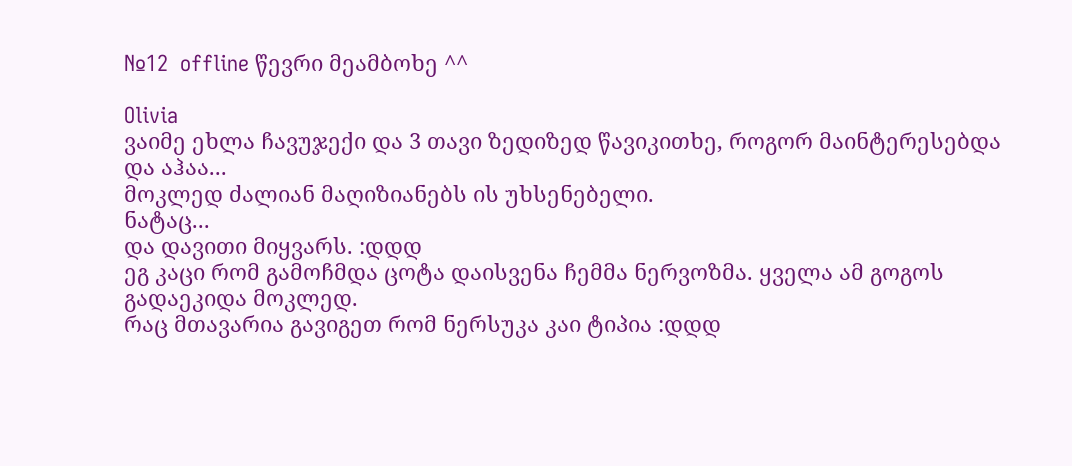№12  offline წევრი მეამბოხე ^^

Olivia
ვაიმე ეხლა ჩავუჯექი და 3 თავი ზედიზედ წავიკითხე, როგორ მაინტერესებდა და აჰაა...
მოკლედ ძალიან მაღიზიანებს ის უხსენებელი.
ნატაც...
და დავითი მიყვარს. :დდდ
ეგ კაცი რომ გამოჩმდა ცოტა დაისვენა ჩემმა ნერვოზმა. ყველა ამ გოგოს გადაეკიდა მოკლედ.
რაც მთავარია გავიგეთ რომ ნერსუკა კაი ტიპია :დდდ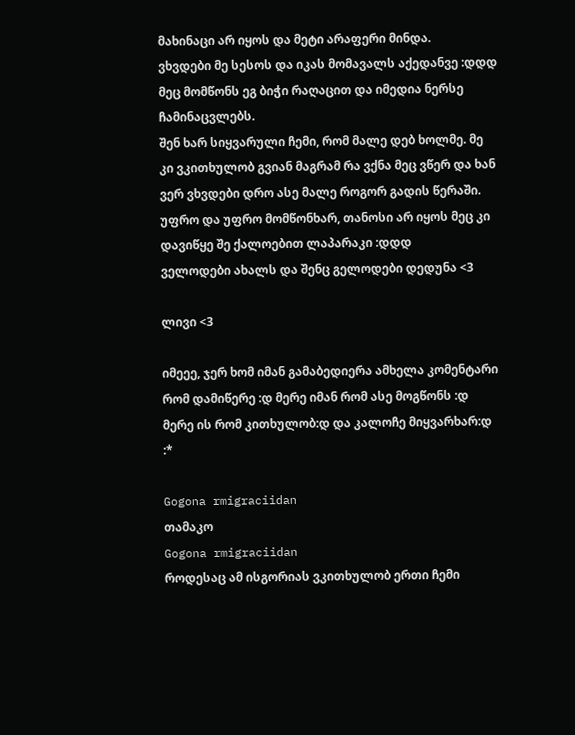მახინაცი არ იყოს და მეტი არაფერი მინდა.
ვხვდები მე სესოს და იკას მომავალს აქედანვე :დდდ მეც მომწონს ეგ ბიჭი რაღაცით და იმედია ნერსე ჩამინაცვლებს.
შენ ხარ სიყვარული ჩემი, რომ მალე დებ ხოლმე. მე კი ვკითხულობ გვიან მაგრამ რა ვქნა მეც ვწერ და ხან ვერ ვხვდები დრო ასე მალე როგორ გადის წერაში.
უფრო და უფრო მომწონხარ, თანოსი არ იყოს მეც კი დავიწყე შე ქალოებით ლაპარაკი :დდდ
ველოდები ახალს და შენც გელოდები დედუნა <3

ლივი <3

იმეეე, ჯერ ხომ იმან გამაბედიერა ამხელა კომენტარი რომ დამიწერე :დ მერე იმან რომ ასე მოგწონს :დ მერე ის რომ კითხულობ:დ და კალოჩე მიყვარხარ:დ :*

Gogona rmigraciidan
თამაკო
Gogona rmigraciidan
როდესაც ამ ისგორიას ვკითხულობ ერთი ჩემი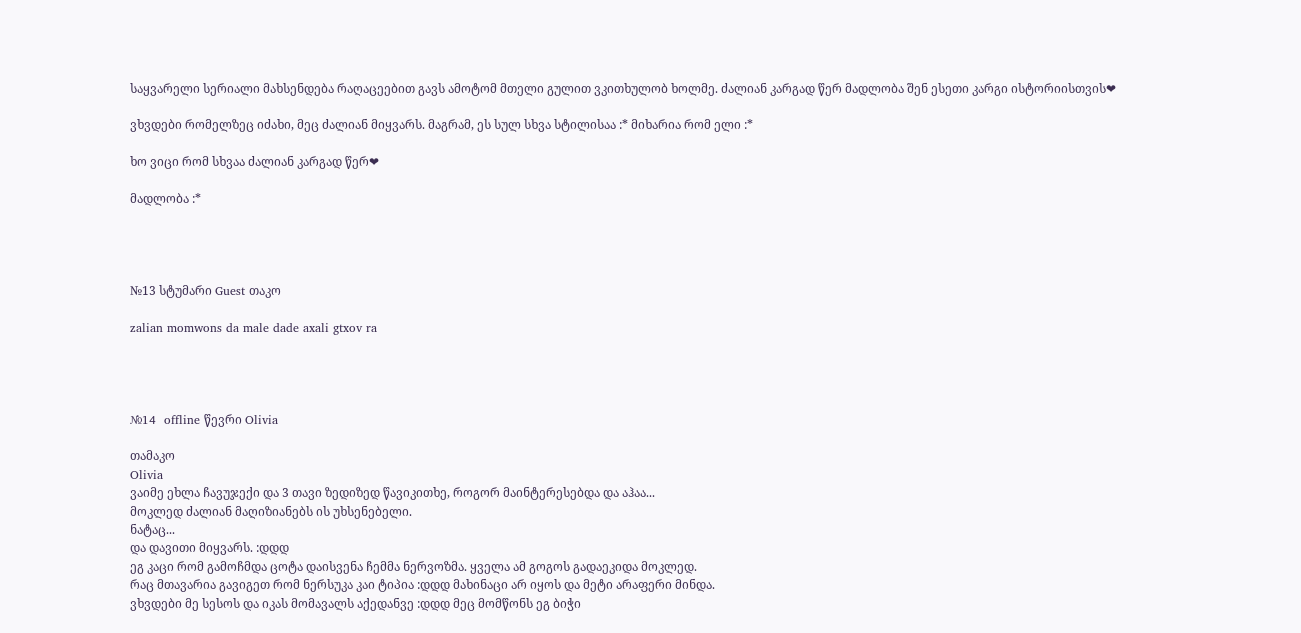საყვარელი სერიალი მახსენდება რაღაცეებით გავს ამოტომ მთელი გულით ვკითხულობ ხოლმე. ძალიან კარგად წერ მადლობა შენ ესეთი კარგი ისტორიისთვის❤

ვხვდები რომელზეც იძახი, მეც ძალიან მიყვარს. მაგრამ, ეს სულ სხვა სტილისაა :* მიხარია რომ ელი :*

ხო ვიცი რომ სხვაა ძალიან კარგად წერ❤

მადლობა :*




№13 სტუმარი Guest თაკო

zalian momwons da male dade axali gtxov ra




№14  offline წევრი Olivia

თამაკო
Olivia
ვაიმე ეხლა ჩავუჯექი და 3 თავი ზედიზედ წავიკითხე, როგორ მაინტერესებდა და აჰაა...
მოკლედ ძალიან მაღიზიანებს ის უხსენებელი.
ნატაც...
და დავითი მიყვარს. :დდდ
ეგ კაცი რომ გამოჩმდა ცოტა დაისვენა ჩემმა ნერვოზმა. ყველა ამ გოგოს გადაეკიდა მოკლედ.
რაც მთავარია გავიგეთ რომ ნერსუკა კაი ტიპია :დდდ მახინაცი არ იყოს და მეტი არაფერი მინდა.
ვხვდები მე სესოს და იკას მომავალს აქედანვე :დდდ მეც მომწონს ეგ ბიჭი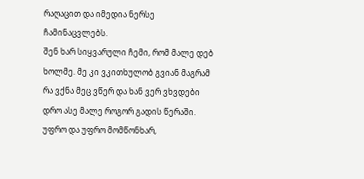რაღაცით და იმედია ნერსე ჩამინაცვლებს.
შენ ხარ სიყვარული ჩემი, რომ მალე დებ ხოლმე. მე კი ვკითხულობ გვიან მაგრამ რა ვქნა მეც ვწერ და ხან ვერ ვხვდები დრო ასე მალე როგორ გადის წერაში.
უფრო და უფრო მომწონხარ,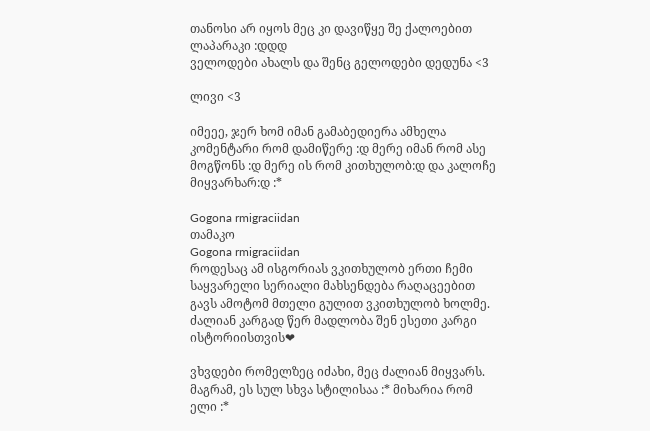თანოსი არ იყოს მეც კი დავიწყე შე ქალოებით ლაპარაკი :დდდ
ველოდები ახალს და შენც გელოდები დედუნა <3

ლივი <3

იმეეე, ჯერ ხომ იმან გამაბედიერა ამხელა კომენტარი რომ დამიწერე :დ მერე იმან რომ ასე მოგწონს :დ მერე ის რომ კითხულობ:დ და კალოჩე მიყვარხარ:დ :*

Gogona rmigraciidan
თამაკო
Gogona rmigraciidan
როდესაც ამ ისგორიას ვკითხულობ ერთი ჩემი საყვარელი სერიალი მახსენდება რაღაცეებით გავს ამოტომ მთელი გულით ვკითხულობ ხოლმე. ძალიან კარგად წერ მადლობა შენ ესეთი კარგი ისტორიისთვის❤

ვხვდები რომელზეც იძახი, მეც ძალიან მიყვარს. მაგრამ, ეს სულ სხვა სტილისაა :* მიხარია რომ ელი :*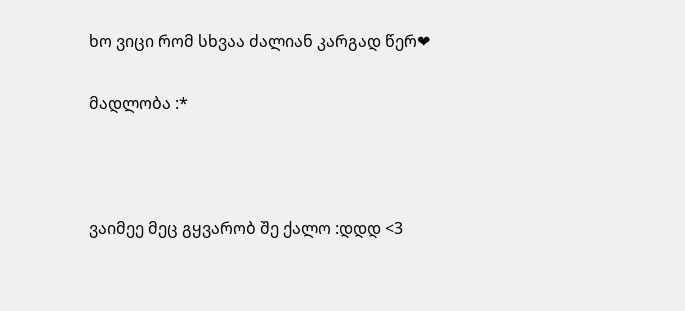ხო ვიცი რომ სხვაა ძალიან კარგად წერ❤

მადლობა :*



ვაიმეე მეც გყვარობ შე ქალო :დდდ <3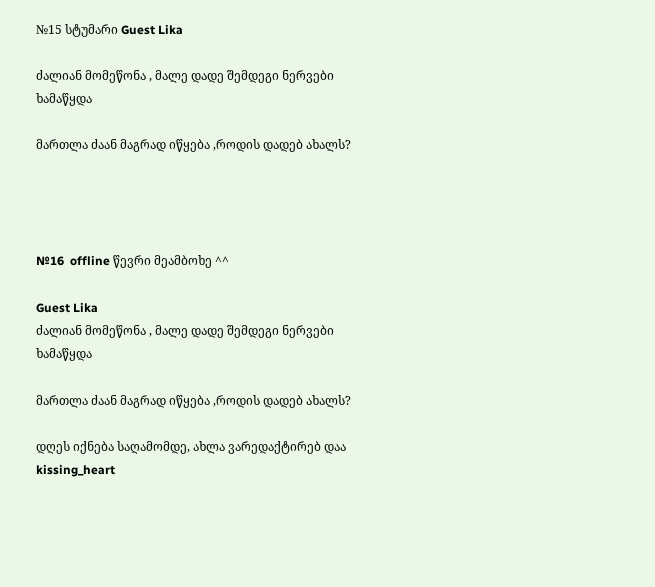№15 სტუმარი Guest Lika

ძალიან მომეწონა , მალე დადე შემდეგი ნერვები ხამაწყდა

მართლა ძაან მაგრად იწყება ,როდის დადებ ახალს?




№16  offline წევრი მეამბოხე ^^

Guest Lika
ძალიან მომეწონა , მალე დადე შემდეგი ნერვები ხამაწყდა

მართლა ძაან მაგრად იწყება ,როდის დადებ ახალს?

დღეს იქნება საღამომდე, ახლა ვარედაქტირებ დაა kissing_heart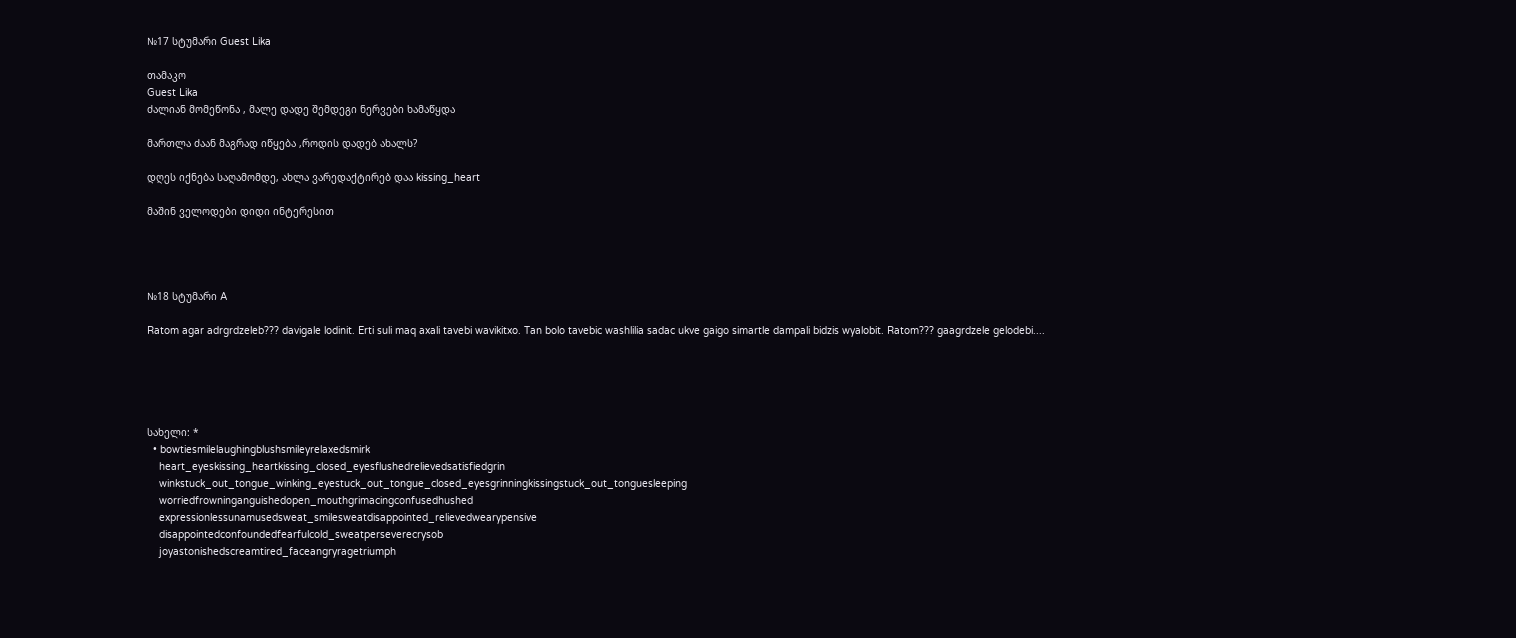№17 სტუმარი Guest Lika

თამაკო
Guest Lika
ძალიან მომეწონა , მალე დადე შემდეგი ნერვები ხამაწყდა

მართლა ძაან მაგრად იწყება ,როდის დადებ ახალს?

დღეს იქნება საღამომდე, ახლა ვარედაქტირებ დაა kissing_heart

მაშინ ველოდები დიდი ინტერესით




№18 სტუმარი A

Ratom agar adrgrdzeleb??? davigale lodinit. Erti suli maq axali tavebi wavikitxo. Tan bolo tavebic washlilia sadac ukve gaigo simartle dampali bidzis wyalobit. Ratom??? gaagrdzele gelodebi....





სახელი: *
  • bowtiesmilelaughingblushsmileyrelaxedsmirk
    heart_eyeskissing_heartkissing_closed_eyesflushedrelievedsatisfiedgrin
    winkstuck_out_tongue_winking_eyestuck_out_tongue_closed_eyesgrinningkissingstuck_out_tonguesleeping
    worriedfrowninganguishedopen_mouthgrimacingconfusedhushed
    expressionlessunamusedsweat_smilesweatdisappointed_relievedwearypensive
    disappointedconfoundedfearfulcold_sweatperseverecrysob
    joyastonishedscreamtired_faceangryragetriumph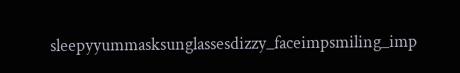sleepyyummasksunglassesdizzy_faceimpsmiling_imp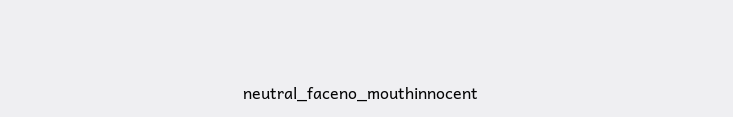neutral_faceno_mouthinnocent